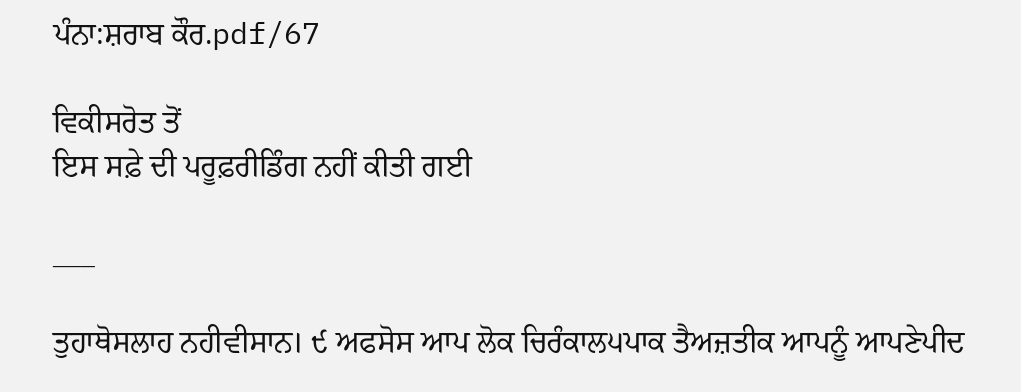ਪੰਨਾ:ਸ਼ਰਾਬ ਕੌਰ.pdf/67

ਵਿਕੀਸਰੋਤ ਤੋਂ
ਇਸ ਸਫ਼ੇ ਦੀ ਪਰੂਫ਼ਰੀਡਿੰਗ ਨਹੀਂ ਕੀਤੀ ਗਈ

___

ਤੁਹਾਥੋਸਲਾਹ ਨਹੀਵੀਸਾਨ। ੯ ਅਫਸੋਸ ਆਪ ਲੋਕ ਚਿਰੰਕਾਲ੫ਪਾਕ ਤੈਅਜ਼ਤੀਕ ਆਪਨੂੰ ਆਪਣੇਪੀਦ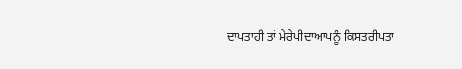ਦਾਪਤਾਹੀ ਤਾਂ ਮੇਰੇਪੀਦਾਆਪਨੂੰ ਕਿਸਤਰੀਪਤਾ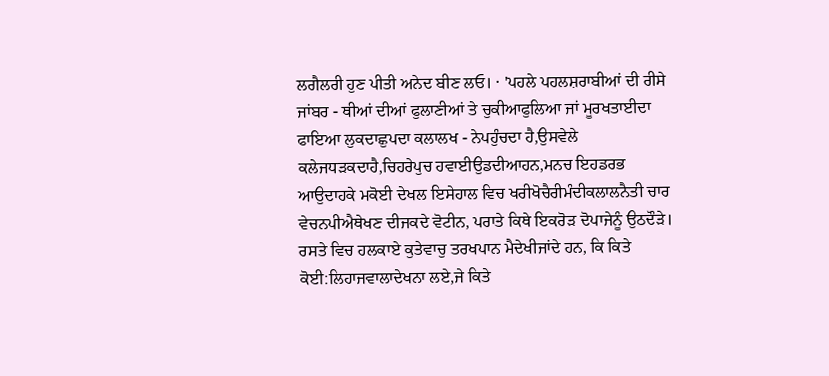ਲਗੈਲਰੀ ਹੁਣ ਪੀਤੀ ਅਨੇਦ ਬੀਣ ਲਓ। · 'ਪਹਲੇ ਪਹਲਸ਼ਰਾਬੀਆਂ ਦੀ ਰੀਸੇ ਜਾਂਬਰ - ਥੀਆਂ ਦੀਆਂ ਫੁਲਾਣੀਆਂ ਤੇ ਚੁਕੀਆਫੁਲਿਆ ਜਾਂ ਮੂਰਖਤਾਈਦਾ ਫਾਇਆ ਲੁਕਦਾਛੁਪਦਾ ਕਲਾਲਖ - ਨੇਪਹੁੰਚਦਾ ਹੈ,ਉਸਵੇਲੇ ਕਲੇਜਧੜਕਦਾਹੈ,ਚਿਹਰੇਪੁਚ ਹਵਾਈਉਡਦੀਆਹਨ,ਮਨਚ ਇਹਡਰਭ ਆਉਦਾਹਕੇ ਮਕੋਈ ਦੇਖਲ ਇਸੇਹਾਲ ਵਿਚ ਖਰੀਖੋਚੈਰੀਮੰਦੀਕਲਾਲਨੈਤੀ ਚਾਰ ਵੇਚਨਪੀਐਥੇਖਣ ਦੀਜਕਦੇ ਵੋਟੀਨ, ਪਰਾਤੇ ਕਿਥੇ ਇਕਰੋੜ ਦੋਪਾਜੇਨੂੰ ਉਠਦੌੜੇ। ਰਸਤੇ ਵਿਚ ਹਲਕਾਏ ਕੁਤੇਵਾਚੁ ਤਰਖਪਾਨ ਮੈਦੇਖੀਜਾਂਦੇ ਹਨ, ਕਿ ਕਿਤੇ ਕੋਈ:ਲਿਹਾਜਵਾਲਾਦੇਖਨਾ ਲਏ,ਜੇ ਕਿਤੇ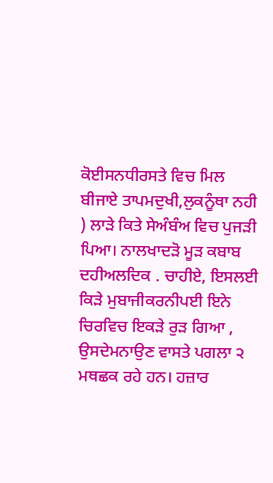ਕੋਈਸਨਧੀਰਸਤੇ ਵਿਚ ਮਿਲ ਬੀਜਾਏ ਤਾਪਮਦੁਖੀ,ਲੁਕਨੂੰਥਾ ਨਹੀ ) ਲਾੜੇ ਕਿਤੇ ਸੇਅੰਬੰਅ ਵਿਚ ਪੁਜੜੀ ਪਿਆ। ਨਾਲਖਾਦੜੋ ਮੂੜ ਕਬਾਬ ਦਹੀਅਲਦਿਕ . ਚਾਹੀਏ, ਇਸਲਈ ਕਿੜੇ ਮੁਬਾਜੀਕਰਨੀਪਈ ਇਨੇ ਚਿਰਵਿਚ ਇਕੜੇ ਰੁੜ ਗਿਆ , ਉਸਦੇਮਨਾਉਣ ਵਾਸਤੇ ਪਗਲਾ ੨ ਮਥਛਕ ਰਹੇ ਹਨ। ਹਜ਼ਾਰ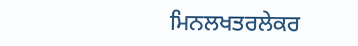ਮਿਨਲਖਤਰਲੇਕਰ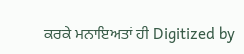ਕਰਕੇ ਮਨਾਇਅਤਾਂ ਹੀ Digitized by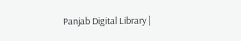Panjab Digital Library |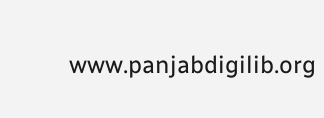www.panjabdigilib.org